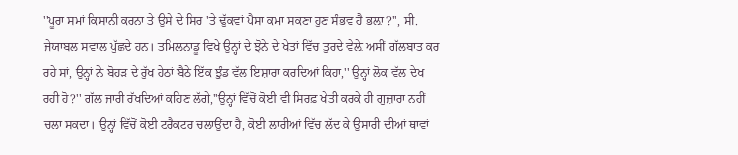''ਪੂਰਾ ਸਮਾਂ ਕਿਸਾਨੀ ਕਰਨਾ ਤੇ ਉਸੇ ਦੇ ਸਿਰ 'ਤੇ ਢੁੱਕਵਾਂ ਪੈਸਾ ਕਮਾ ਸਕਣਾ ਹੁਣ ਸੰਭਵ ਹੈ ਭਲ਼ਾ?'', ਸੀ. ਜੇਯਾਬਲ ਸਵਾਲ ਪੁੱਛਦੇ ਹਨ। ਤਮਿਲਨਾਡੂ ਵਿਖੇ ਉਨ੍ਹਾਂ ਦੇ ਝੋਨੇ ਦੇ ਖੇਤਾਂ ਵਿੱਚ ਤੁਰਦੇ ਵੇਲ਼ੇ ਅਸੀਂ ਗੱਲਬਾਤ ਕਰ ਰਹੇ ਸਾਂ, ਉਨ੍ਹਾਂ ਨੇ ਬੋਹੜ ਦੇ ਰੁੱਖ ਹੇਠਾਂ ਬੈਠੇ ਇੱਕ ਝੁੰਡ ਵੱਲ ਇਸ਼ਾਰਾ ਕਰਦਿਆਂ ਕਿਹਾ,'' ਉਨ੍ਹਾਂ ਲੋਕ ਵੱਲ ਦੇਖ ਰਹੀ ਹੋ?'' ਗੱਲ ਜਾਰੀ ਰੱਖਦਿਆਂ ਕਹਿਣ ਲੱਗੇ,''ਉਨ੍ਹਾਂ ਵਿੱਚੋਂ ਕੋਈ ਵੀ ਸਿਰਫ਼ ਖੇਤੀ ਕਰਕੇ ਹੀ ਗੁਜ਼ਾਰਾ ਨਹੀਂ ਚਲਾ ਸਕਦਾ। ਉਨ੍ਹਾਂ ਵਿੱਚੋਂ ਕੋਈ ਟਰੈਕਟਰ ਚਲਾਉਂਦਾ ਹੈ, ਕੋਈ ਲਾਰੀਆਂ ਵਿੱਚ ਲੱਦ ਕੇ ਉਸਾਰੀ ਦੀਆਂ ਥਾਵਾਂ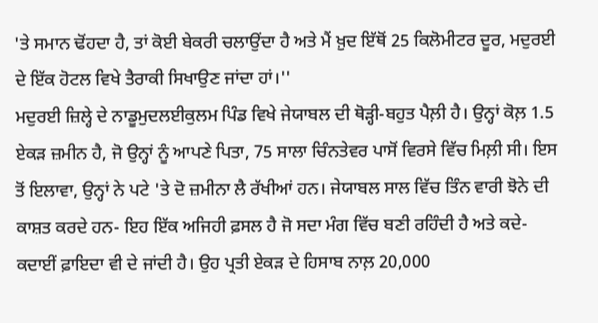'ਤੇ ਸਮਾਨ ਢੋਂਹਦਾ ਹੈ, ਤਾਂ ਕੋਈ ਬੇਕਰੀ ਚਲਾਉਂਦਾ ਹੈ ਅਤੇ ਮੈਂ ਖ਼ੁਦ ਇੱਥੋਂ 25 ਕਿਲੋਮੀਟਰ ਦੂਰ, ਮਦੁਰਈ ਦੇ ਇੱਕ ਹੋਟਲ ਵਿਖੇ ਤੈਰਾਕੀ ਸਿਖਾਉਣ ਜਾਂਦਾ ਹਾਂ।''
ਮਦੁਰਈ ਜ਼ਿਲ੍ਹੇ ਦੇ ਨਾਡੂਮੁਦਲਈਕੁਲਮ ਪਿੰਡ ਵਿਖੇ ਜੇਯਾਬਲ ਦੀ ਥੋੜ੍ਹੀ-ਬਹੁਤ ਪੈਲ਼ੀ ਹੈ। ਉਨ੍ਹਾਂ ਕੋਲ਼ 1.5 ਏਕੜ ਜ਼ਮੀਨ ਹੈ, ਜੋ ਉਨ੍ਹਾਂ ਨੂੰ ਆਪਣੇ ਪਿਤਾ, 75 ਸਾਲਾ ਚਿੰਨਤੇਵਰ ਪਾਸੋਂ ਵਿਰਸੇ ਵਿੱਚ ਮਿਲ਼ੀ ਸੀ। ਇਸ ਤੋਂ ਇਲਾਵਾ, ਉਨ੍ਹਾਂ ਨੇ ਪਟੇ 'ਤੇ ਦੋ ਜ਼ਮੀਨਾ ਲੈ ਰੱਖੀਆਂ ਹਨ। ਜੇਯਾਬਲ ਸਾਲ ਵਿੱਚ ਤਿੰਨ ਵਾਰੀ ਝੋਨੇ ਦੀ ਕਾਸ਼ਤ ਕਰਦੇ ਹਨ- ਇਹ ਇੱਕ ਅਜਿਹੀ ਫ਼ਸਲ ਹੈ ਜੋ ਸਦਾ ਮੰਗ ਵਿੱਚ ਬਣੀ ਰਹਿੰਦੀ ਹੈ ਅਤੇ ਕਦੇ-ਕਦਾਈਂ ਫ਼ਾਇਦਾ ਵੀ ਦੇ ਜਾਂਦੀ ਹੈ। ਉਹ ਪ੍ਰਤੀ ਏਕੜ ਦੇ ਹਿਸਾਬ ਨਾਲ਼ 20,000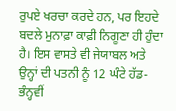ਰੁਪਏ ਖਰਚਾ ਕਰਦੇ ਹਨ, ਪਰ ਇਹਦੇ ਬਦਲੇ ਮੁਨਾਫ਼ਾ ਕਾਫ਼ੀ ਨਿਗੂਣਾ ਹੀ ਹੁੰਦਾ ਹੈ। ਇਸ ਵਾਸਤੇ ਵੀ ਜੇਯਾਬਲ ਅਤੇ ਉਨ੍ਹਾਂ ਦੀ ਪਤਨੀ ਨੂੰ 12 ਘੰਟੇ ਹੱਡ-ਭੰਨ੍ਹਵੀਂ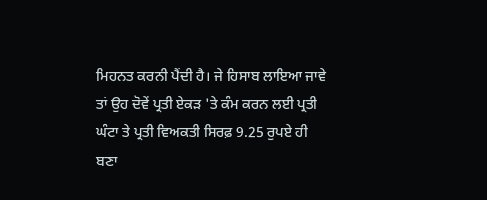ਮਿਹਨਤ ਕਰਨੀ ਪੈਂਦੀ ਹੈ। ਜੇ ਹਿਸਾਬ ਲਾਇਆ ਜਾਵੇ ਤਾਂ ਉਹ ਦੋਵੇਂ ਪ੍ਰਤੀ ਏਕੜ 'ਤੇ ਕੰਮ ਕਰਨ ਲਈ ਪ੍ਰਤੀ ਘੰਟਾ ਤੇ ਪ੍ਰਤੀ ਵਿਅਕਤੀ ਸਿਰਫ਼ 9.25 ਰੁਪਏ ਹੀ ਬਣਾ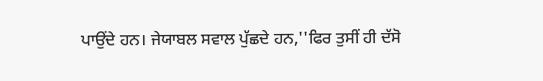ਪਾਉਂਦੇ ਹਨ। ਜੇਯਾਬਲ ਸਵਾਲ ਪੁੱਛਦੇ ਹਨ,''ਫਿਰ ਤੁਸੀਂ ਹੀ ਦੱਸੋ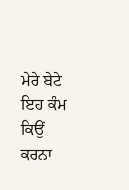ਮੇਰੇ ਬੇਟੇ ਇਹ ਕੰਮ ਕਿਉਂ ਕਰਨਾ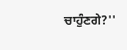ਚਾਹੁੰਣਗੇ?''